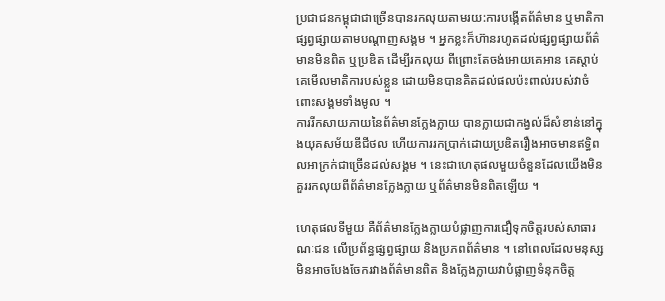ប្រជាជនកម្ពុជាជាច្រើនបានរកលុយតាមរយ:ការបង្កើតព័ត៌មាន ឬមាតិកាផ្សព្វផ្សាយតាមបណ្តាញសង្គម ។ អ្នកខ្លះក៏ហ៊ានរហូតដល់ផ្សព្វផ្សាយព័ត៌មានមិនពិត ឬប្រឌិត ដើម្បីរកលុយ ពីព្រោះតែចង់អោយគេអាន គេស្តាប់ គេមើលមាតិការបស់ខ្លួន ដោយមិនបានគិតដល់ផលប៉ះពាល់របស់វាចំពោះសង្គមទាំងមូល ។
ការរីកសាយភាយនៃព័ត៌មានក្លែងក្លាយ បានក្លាយជាកង្វល់ដ៏សំខាន់នៅក្នុងយុគសម័យឌីជីថល ហើយការរកប្រាក់ដោយប្រឌិតរឿងអាចមានឥទ្ធិពលអាក្រក់ជាច្រើនដល់សង្គម ។ នេះជាហេតុផលមួយចំនួនដែលយើងមិនគួររកលុយពីព័ត៌មានក្លែងក្លាយ ឬព័ត៌មានមិនពិតឡើយ ។

ហេតុផលទីមួយ គឺព័ត៌មានក្លែងក្លាយបំផ្លាញការជឿទុកចិត្តរបស់សាធារណៈជន លើប្រព័ន្ធផ្សព្វផ្សាយ និងប្រភពព័ត៌មាន ។ នៅពេលដែលមនុស្សមិនអាចបែងចែករវាងព័ត៌មានពិត និងក្លែងក្លាយវាបំផ្លាញទំនុកចិត្ត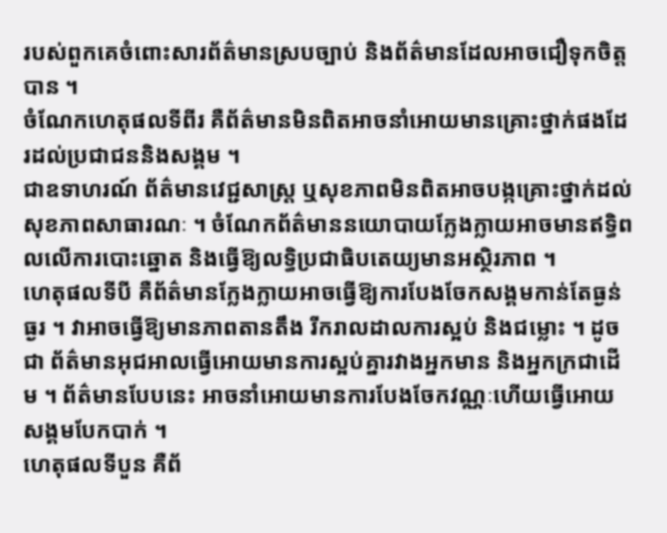របស់ពួកគេចំពោះសារព័ត៌មានស្របច្បាប់ និងព័ត៌មានដែលអាចជឿទុកចិត្តបាន ។
ចំណែកហេតុផលទីពីរ គឺព័ត៌មានមិនពិតអាចនាំអោយមានគ្រោះថ្នាក់ផងដែរដល់ប្រជាជននិងសង្គម ។
ជាឧទាហរណ៍ ព័ត៌មានវេជ្ជសាស្ត្រ ឬសុខភាពមិនពិតអាចបង្កគ្រោះថ្នាក់ដល់សុខភាពសាធារណៈ ។ ចំណែកព័ត៌មាននយោបាយក្លែងក្លាយអាចមានឥទ្ធិពលលើការបោះឆ្នោត និងធ្វើឱ្យលទ្ធិប្រជាធិបតេយ្យមានអស្ថិរភាព ។
ហេតុផលទីបី គឺព័ត៌មានក្លែងក្លាយអាចធ្វើឱ្យការបែងចែកសង្គមកាន់តែធ្ងន់ធ្ងរ ។ វាអាចធ្វើឱ្យមានភាពតានតឹង រីករាលដាលការស្អប់ និងជម្លោះ ។ ដូចជា ព័ត៌មានអុជអាលធ្វើអោយមានការស្អប់គ្នារវាងអ្នកមាន និងអ្នកក្រជាដើម ។ ព័ត៌មានបែបនេះ អាចនាំអោយមានការបែងចែកវណ្ណៈហើយធ្វើអោយសង្គមបែកបាក់ ។
ហេតុផលទីបួន គឺព័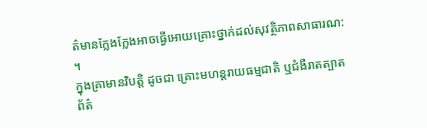ត៌មានក្លែងក្លែងអាចធ្វើអោយគ្រោះថ្នាក់ដល់សុវត្ថិភាពសាធារណ: ។
ក្នុងគ្រាមានវិបត្តិ ដូចជា គ្រោះមហន្តរាយធម្មជាតិ ឬជំងឺរាតត្បាត ព័ត៌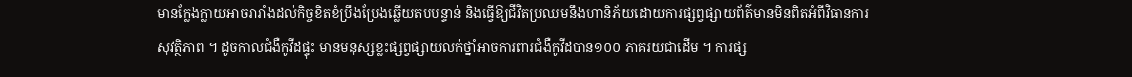មានក្លែងក្លាយអាចរារាំងដល់កិច្ចខិតខំប្រឹងប្រែងឆ្លើយតបបន្ទាន់ និងធ្វើឱ្យជីវិតប្រឈមនឹងហានិភ័យដោយការផ្សព្វផ្សាយព័ត៌មានមិនពិតអំពីវិធានការសុវត្ថិភាព ។ ដូចកាលជំងឺកូវីដផ្ទុះ មានមនុស្សខ្លះផ្សព្វផ្សាយលក់ថ្នាំអាចការពារជំងឺកូវីដបាន១០០ ភាគរយជាដើម ។ ការផ្ស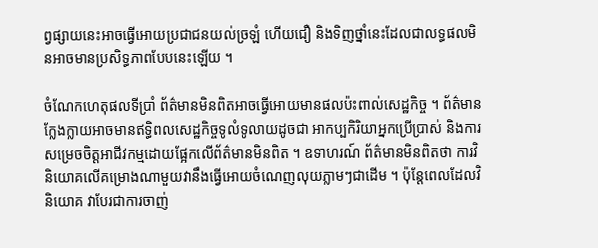ព្វផ្សាយនេះអាចធ្វើអោយប្រជាជនយល់ច្រឡំ ហើយជឿ និងទិញថ្នាំនេះដែលជាលទ្ធផលមិនអាចមានប្រសិទ្ធភាពបែបនេះឡើយ ។

ចំណែកហេតុផលទីប្រាំ ព័ត៌មានមិនពិតអាចធ្វើអោយមានផលប៉ះពាល់សេដ្ឋកិច្ច ។ ព័ត៌មានក្លែងក្លាយអាចមានឥទ្ធិពលសេដ្ឋកិច្ចទូលំទូលាយដូចជា អាកប្បកិរិយាអ្នកប្រើប្រាស់ និងការសម្រេចចិត្តអាជីវកម្មដោយផ្អែកលើព័ត៌មានមិនពិត ។ ឧទាហរណ៍ ព័ត៌មានមិនពិតថា ការវិនិយោគលើគម្រោងណាមួយវានឹងធ្វើអោយចំណេញលុយភ្លាមៗជាដើម ។ ប៉ុន្តែពេលដែលវិនិយោគ វាបែរជាការចាញ់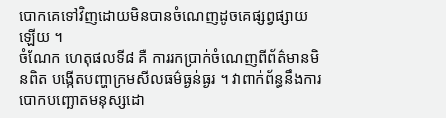បោកគេទៅវិញដោយមិនបានចំណេញដូចគេផ្សព្វផ្សាយឡើយ ។
ចំណែក ហេតុផលទី៨ គឺ ការរកប្រាក់ចំណេញពីព័ត៌មានមិនពិត បង្កើតបញ្ហាក្រមសីលធម៌ធ្ងន់ធ្ងរ ។ វាពាក់ព័ន្ធនឹងការបោកបញ្ឆោតមនុស្សដោ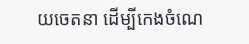យចេតនា ដើម្បីកេងចំណេ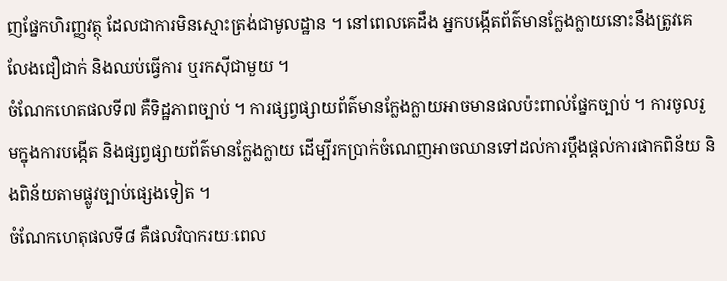ញផ្នែកហិរញ្ញវត្ថុ ដែលជាការមិនស្មោះត្រង់ជាមូលដ្ឋាន ។ នៅពេលគេដឹង អ្នកបង្កើតព័ត៌មានក្លែងក្លាយនោះនឹងត្រូវគេលែងជឿជាក់ និងឈប់ធ្វើការ ឬរកស៊ីជាមួយ ។
ចំណែកហេតផលទី៧ គឺទិដ្ឋភាពច្បាប់ ។ ការផ្សព្វផ្សាយព័ត៌មានក្លែងក្លាយអាចមានផលប៉ះពាល់ផ្នែកច្បាប់ ។ ការចូលរួមក្នុងការបង្កើត និងផ្សព្វផ្សាយព័ត៌មានក្លែងក្លាយ ដើម្បីរកប្រាក់ចំណេញអាចឈានទៅដល់ការប្តឹងផ្តល់ការផាកពិន័យ និងពិន័យតាមផ្លូវច្បាប់ផ្សេងទៀត ។
ចំណែកហេតុផលទី៨ គឺផលវិបាករយៈពេល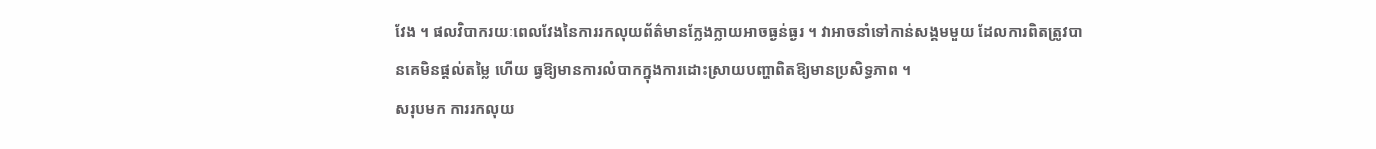វែង ។ ផលវិបាករយៈពេលវែងនៃការរកលុយព័ត៌មានក្លែងក្លាយអាចធ្ងន់ធ្ងរ ។ វាអាចនាំទៅកាន់សង្គមមួយ ដែលការពិតត្រូវបានគេមិនផ្តល់តម្លៃ ហើយ ធ្វឱ្យមានការលំបាកក្នុងការដោះស្រាយបញ្ហាពិតឱ្យមានប្រសិទ្ធភាព ។
សរុបមក ការរកលុយ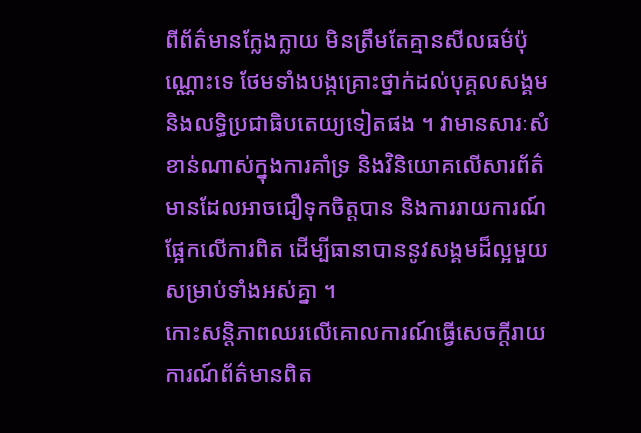ពីព័ត៌មានក្លែងក្លាយ មិនត្រឹមតែគ្មានសីលធម៌ប៉ុណ្ណោះទេ ថែមទាំងបង្កគ្រោះថ្នាក់ដល់បុគ្គលសង្គម និងលទ្ធិប្រជាធិបតេយ្យទៀតផង ។ វាមានសារៈសំខាន់ណាស់ក្នុងការគាំទ្រ និងវិនិយោគលើសារព័ត៌មានដែលអាចជឿទុកចិត្តបាន និងការរាយការណ៍ផ្អែកលើការពិត ដើម្បីធានាបាននូវសង្គមដ៏ល្អមួយសម្រាប់ទាំងអស់គ្នា ។
កោះសន្តិភាពឈរលើគោលការណ៍ធ្វើសេចក្តីរាយការណ៍ព័ត៌មានពិត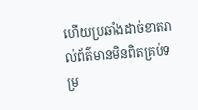ហើយប្រឆាំងដាច់ខាតរាល់ព័ត៌មានមិនពិតគ្រប់ទម្រ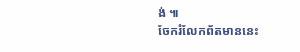ង់ ៕
ចែករំលែកព័តមាននេះ